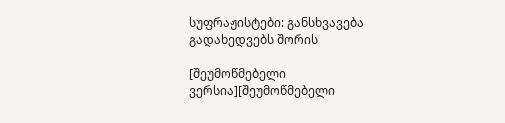სუფრაჟისტები: განსხვავება გადახედვებს შორის

[შეუმოწმებელი ვერსია][შეუმოწმებელი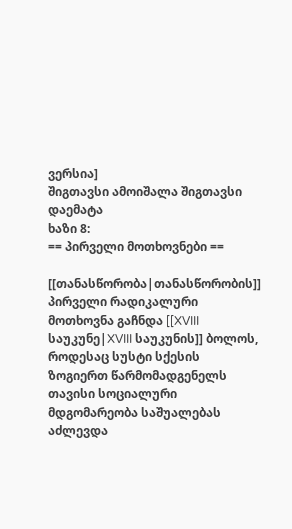ვერსია]
შიგთავსი ამოიშალა შიგთავსი დაემატა
ხაზი 8:
== პირველი მოთხოვნები ==

[[თანასწორობა|თანასწორობის]] პირველი რადიკალური მოთხოვნა გაჩნდა [[XVIII საუკუნე|XVIII საუკუნის]] ბოლოს, როდესაც სუსტი სქესის ზოგიერთ წარმომადგენელს თავისი სოციალური მდგომარეობა საშუალებას აძლევდა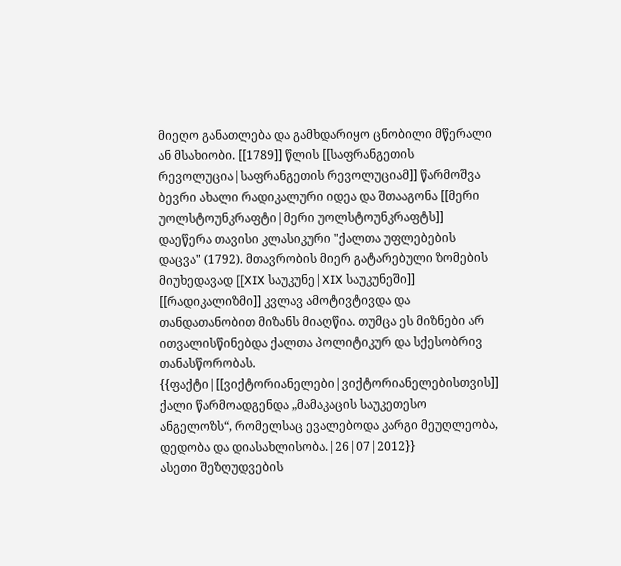მიეღო განათლება და გამხდარიყო ცნობილი მწერალი ან მსახიობი. [[1789]] წლის [[საფრანგეთის რევოლუცია|საფრანგეთის რევოლუციამ]] წარმოშვა ბევრი ახალი რადიკალური იდეა და შთააგონა [[მერი უოლსტოუნკრაფტი|მერი უოლსტოუნკრაფტს]] დაეწერა თავისი კლასიკური "ქალთა უფლებების დაცვა" (1792). მთავრობის მიერ გატარებული ზომების მიუხედავად [[XIX საუკუნე|XIX საუკუნეში]] [[რადიკალიზმი]] კვლავ ამოტივტივდა და თანდათანობით მიზანს მიაღწია. თუმცა ეს მიზნები არ ითვალისწინებდა ქალთა პოლიტიკურ და სქესობრივ თანასწორობას. {{ფაქტი|[[ვიქტორიანელები|ვიქტორიანელებისთვის]] ქალი წარმოადგენდა „მამაკაცის საუკეთესო ანგელოზს“, რომელსაც ევალებოდა კარგი მეუღლეობა, დედობა და დიასახლისობა.|26|07|2012}}
ასეთი შეზღუდვების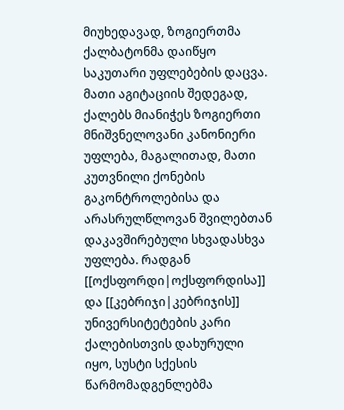მიუხედავად, ზოგიერთმა ქალბატონმა დაიწყო საკუთარი უფლებების დაცვა. მათი აგიტაციის შედეგად, ქალებს მიანიჭეს ზოგიერთი მნიშვნელოვანი კანონიერი უფლება, მაგალითად, მათი კუთვნილი ქონების გაკონტროლებისა და არასრულწლოვან შვილებთან დაკავშირებული სხვადასხვა უფლება. რადგან [[ოქსფორდი|ოქსფორდისა]] და [[კებრიჯი|კებრიჯის]] უნივერსიტეტების კარი ქალებისთვის დახურული იყო, სუსტი სქესის წარმომადგენლებმა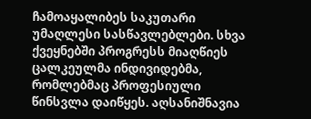ჩამოაყალიბეს საკუთარი უმაღლესი სასწავლებლები. სხვა ქვეყნებში პროგრესს მიაღწიეს ცალკეულმა ინდივიდებმა, რომლებმაც პროფესიული წინსვლა დაიწყეს. აღსანიშნავია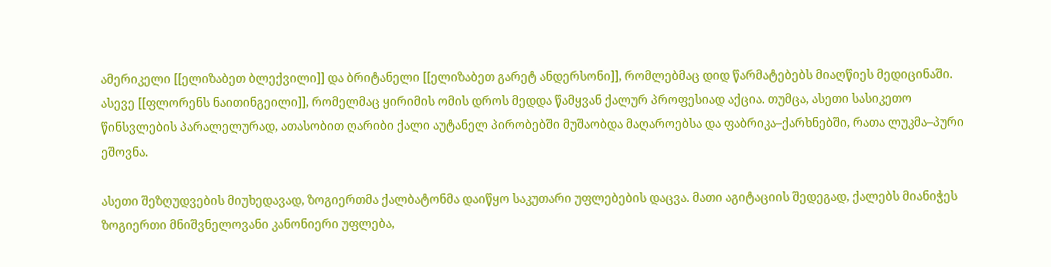ამერიკელი [[ელიზაბეთ ბლექვილი]] და ბრიტანელი [[ელიზაბეთ გარეტ ანდერსონი]], რომლებმაც დიდ წარმატებებს მიაღწიეს მედიცინაში. ასევე [[ფლორენს ნაითინგეილი]], რომელმაც ყირიმის ომის დროს მედდა წამყვან ქალურ პროფესიად აქცია. თუმცა, ასეთი სასიკეთო წინსვლების პარალელურად, ათასობით ღარიბი ქალი აუტანელ პირობებში მუშაობდა მაღაროებსა და ფაბრიკა–ქარხნებში, რათა ლუკმა–პური ეშოვნა.

ასეთი შეზღუდვების მიუხედავად, ზოგიერთმა ქალბატონმა დაიწყო საკუთარი უფლებების დაცვა. მათი აგიტაციის შედეგად, ქალებს მიანიჭეს ზოგიერთი მნიშვნელოვანი კანონიერი უფლება,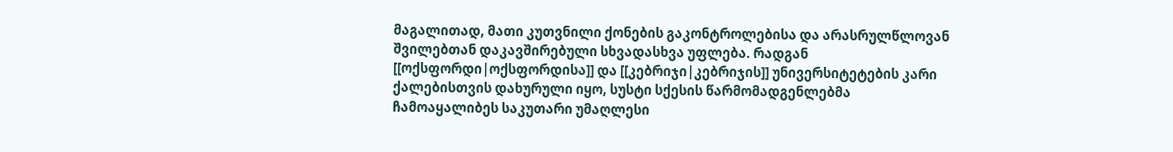მაგალითად, მათი კუთვნილი ქონების გაკონტროლებისა და არასრულწლოვან შვილებთან დაკავშირებული სხვადასხვა უფლება. რადგან [[ოქსფორდი|ოქსფორდისა]] და [[კებრიჯი|კებრიჯის]] უნივერსიტეტების კარი ქალებისთვის დახურული იყო, სუსტი სქესის წარმომადგენლებმა ჩამოაყალიბეს საკუთარი უმაღლესი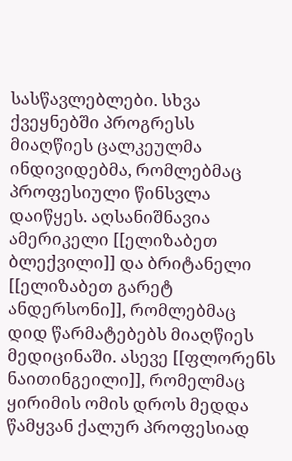სასწავლებლები. სხვა ქვეყნებში პროგრესს მიაღწიეს ცალკეულმა ინდივიდებმა, რომლებმაც პროფესიული წინსვლა დაიწყეს. აღსანიშნავია ამერიკელი [[ელიზაბეთ ბლექვილი]] და ბრიტანელი [[ელიზაბეთ გარეტ ანდერსონი]], რომლებმაც დიდ წარმატებებს მიაღწიეს მედიცინაში. ასევე [[ფლორენს ნაითინგეილი]], რომელმაც ყირიმის ომის დროს მედდა წამყვან ქალურ პროფესიად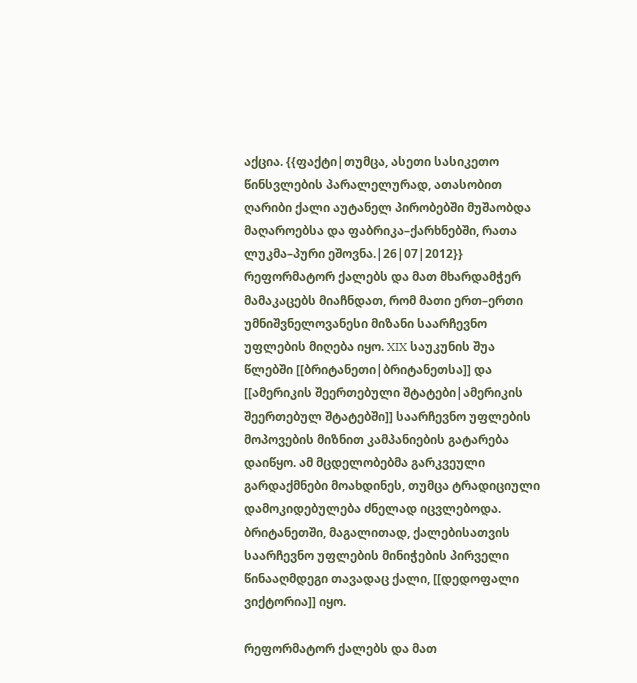აქცია. {{ფაქტი|თუმცა, ასეთი სასიკეთო წინსვლების პარალელურად, ათასობით ღარიბი ქალი აუტანელ პირობებში მუშაობდა მაღაროებსა და ფაბრიკა–ქარხნებში, რათა ლუკმა–პური ეშოვნა.|26|07|2012}}
რეფორმატორ ქალებს და მათ მხარდამჭერ მამაკაცებს მიაჩნდათ, რომ მათი ერთ–ერთი უმნიშვნელოვანესი მიზანი საარჩევნო უფლების მიღება იყო. XIX საუკუნის შუა წლებში [[ბრიტანეთი|ბრიტანეთსა]] და [[ამერიკის შეერთებული შტატები|ამერიკის შეერთებულ შტატებში]] საარჩევნო უფლების მოპოვების მიზნით კამპანიების გატარება დაიწყო. ამ მცდელობებმა გარკვეული გარდაქმნები მოახდინეს, თუმცა ტრადიციული დამოკიდებულება ძნელად იცვლებოდა. ბრიტანეთში, მაგალითად, ქალებისათვის საარჩევნო უფლების მინიჭების პირველი წინააღმდეგი თავადაც ქალი, [[დედოფალი ვიქტორია]] იყო.

რეფორმატორ ქალებს და მათ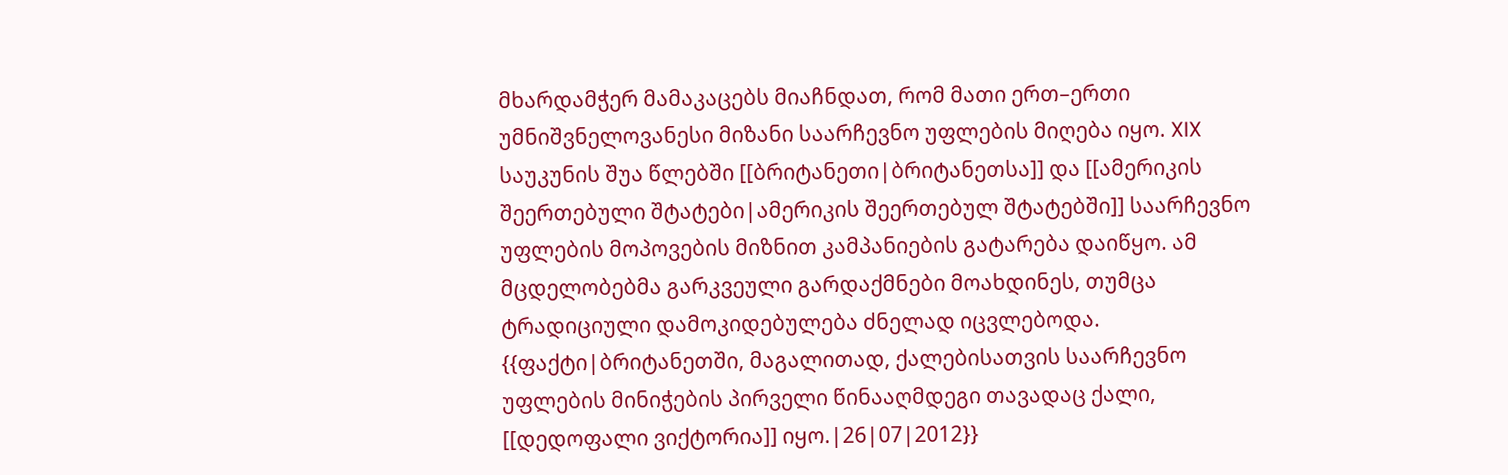მხარდამჭერ მამაკაცებს მიაჩნდათ, რომ მათი ერთ–ერთი უმნიშვნელოვანესი მიზანი საარჩევნო უფლების მიღება იყო. XIX საუკუნის შუა წლებში [[ბრიტანეთი|ბრიტანეთსა]] და [[ამერიკის შეერთებული შტატები|ამერიკის შეერთებულ შტატებში]] საარჩევნო უფლების მოპოვების მიზნით კამპანიების გატარება დაიწყო. ამ მცდელობებმა გარკვეული გარდაქმნები მოახდინეს, თუმცა ტრადიციული დამოკიდებულება ძნელად იცვლებოდა. {{ფაქტი|ბრიტანეთში, მაგალითად, ქალებისათვის საარჩევნო უფლების მინიჭების პირველი წინააღმდეგი თავადაც ქალი, [[დედოფალი ვიქტორია]] იყო.|26|07|2012}}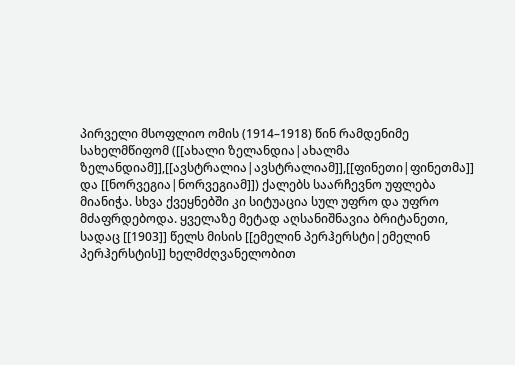პირველი მსოფლიო ომის (1914–1918) წინ რამდენიმე სახელმწიფომ ([[ახალი ზელანდია|ახალმა ზელანდიამ]],[[ავსტრალია|ავსტრალიამ]],[[ფინეთი|ფინეთმა]] და [[ნორვეგია|ნორვეგიამ]]) ქალებს საარჩევნო უფლება მიანიჭა. სხვა ქვეყნებში კი სიტუაცია სულ უფრო და უფრო მძაფრდებოდა. ყველაზე მეტად აღსანიშნავია ბრიტანეთი, სადაც [[1903]] წელს მისის [[ემელინ პერჰერსტი|ემელინ პერჰერსტის]] ხელმძღვანელობით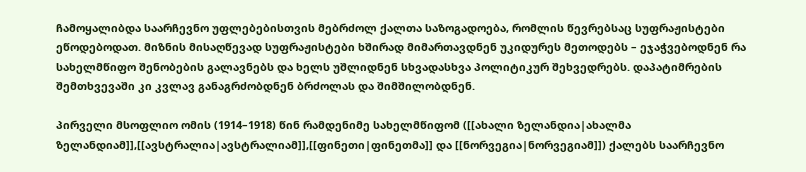ჩამოყალიბდა საარჩევნო უფლებებისთვის მებრძოლ ქალთა საზოგადოება, რომლის წევრებსაც სუფრაჟისტები ეწოდებოდათ. მიზნის მისაღწევად სუფრაჟისტები ხშირად მიმართავდნენ უკიდურეს მეთოდებს – ეჯაჭვებოდნენ რა სახელმწიფო შენობების გალავნებს და ხელს უშლიდნენ სხვადასხვა პოლიტიკურ შეხვედრებს. დაპატიმრების შემთხვევაში კი კვლავ განაგრძობდნენ ბრძოლას და შიმშილობდნენ.

პირველი მსოფლიო ომის (1914–1918) წინ რამდენიმე სახელმწიფომ ([[ახალი ზელანდია|ახალმა ზელანდიამ]],[[ავსტრალია|ავსტრალიამ]],[[ფინეთი|ფინეთმა]] და [[ნორვეგია|ნორვეგიამ]]) ქალებს საარჩევნო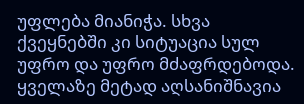უფლება მიანიჭა. სხვა ქვეყნებში კი სიტუაცია სულ უფრო და უფრო მძაფრდებოდა. ყველაზე მეტად აღსანიშნავია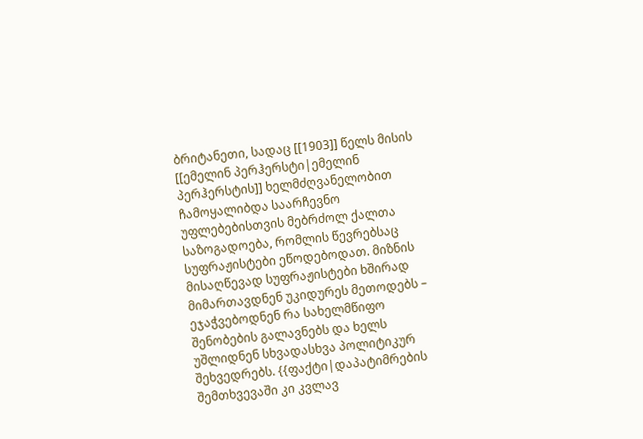ბრიტანეთი, სადაც [[1903]] წელს მისის [[ემელინ პერჰერსტი|ემელინ პერჰერსტის]] ხელმძღვანელობით ჩამოყალიბდა საარჩევნო უფლებებისთვის მებრძოლ ქალთა საზოგადოება, რომლის წევრებსაც სუფრაჟისტები ეწოდებოდათ. მიზნის მისაღწევად სუფრაჟისტები ხშირად მიმართავდნენ უკიდურეს მეთოდებს – ეჯაჭვებოდნენ რა სახელმწიფო შენობების გალავნებს და ხელს უშლიდნენ სხვადასხვა პოლიტიკურ შეხვედრებს. {{ფაქტი|დაპატიმრების შემთხვევაში კი კვლავ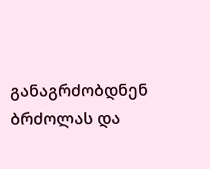განაგრძობდნენ ბრძოლას და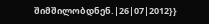შიმშილობდნენ.|26|07|2012}}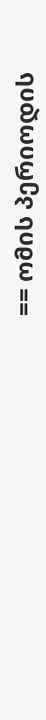== ომის პერიოდის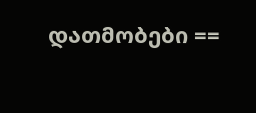დათმობები ==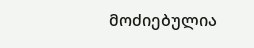მოძიებულია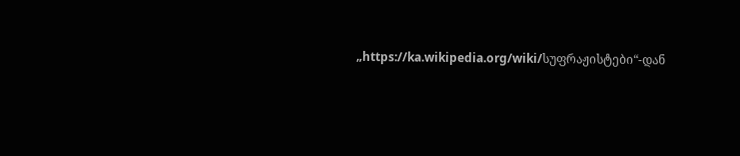„https://ka.wikipedia.org/wiki/სუფრაჟისტები“-დან